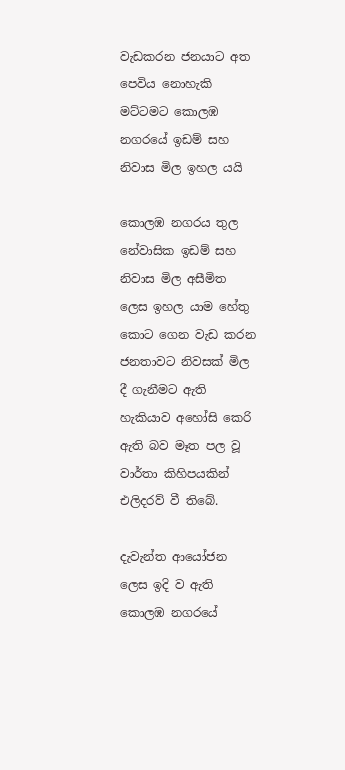වැඩකරන ජනයාට අත පෙවිය නොහැකි මට්ටමට කොලඹ නගරයේ ඉඩම් සහ නිවාස මිල ඉහල යයි

කොලඹ නගරය තුල නේවාසික ඉඩම් සහ නිවාස මිල අසීමිත ලෙස ඉහල යාම හේතු කොට ගෙන වැඩ කරන ජනතාවට නිවසක් මිල දී ගැනීමට ඇති හැකියාව අහෝසි කෙරි ඇති බව මෑත පල වූ වාර්තා කිහිපයකින් එලිදරව් වී තිබේ.

දැවැන්ත ආයෝජන ලෙස ඉදි ව ඇති කොලඹ නගරයේ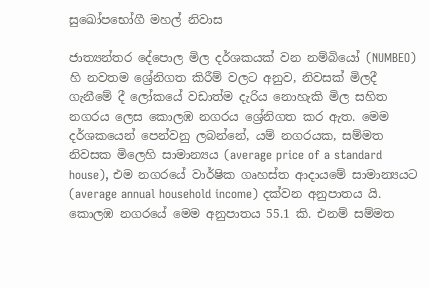සුඛෝපභෝගී මහල් නිවාස

ජාත්‍යන්තර දේපොල මිල දර්ශකයක් වන නම්බියෝ (NUMBEO) හි නවතම ශ්‍රේනිගත කිරීම් වලට අනුව, නිවසක් මිලදී ගැනීමේ දී ලෝකයේ වඩාත්ම දැරිය නොහැකි මිල සහිත නගරය ලෙස කොලඹ නගරය ශ්‍රේනිගත කර ඇත. මෙම දර්ශකයෙන් පෙන්වනු ලබන්නේ, යම් නගරයක, සම්මත නිවසක මිලෙහි සාමාන්‍යය (average price of a standard house), එම නගරයේ වාර්ෂික ගෘහස්ත ආදායමේ සාමාන්‍යයට (average annual household income) දක්වන අනුපාතය යි. කොලඹ නගරයේ මෙම අනුපාතය 55.1 කි. එනම් සම්මත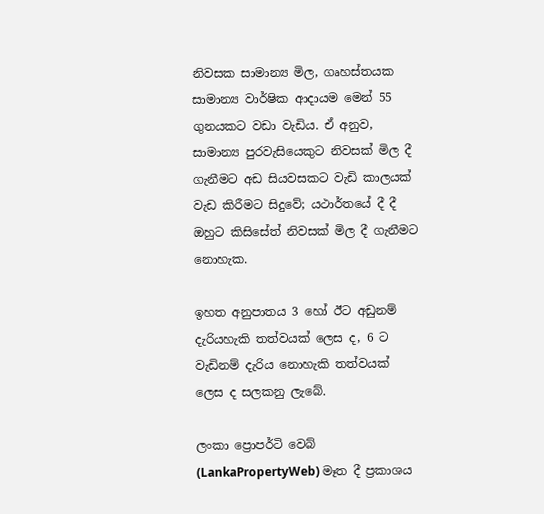නිවසක සාමාන්‍ය මිල, ගෘහස්තයක සාමාන්‍ය වාර්ෂික ආදායම මෙන් 55 ගුනයකට වඩා වැඩිය. ඒ අනුව, සාමාන්‍ය පුරවැසියෙකුට නිවසක් මිල දී ගැනීමට අඩ සියවසකට වැඩි කාලයක් වැඩ කිරීමට සිදුවේ; යථාර්තයේ දී දී ඔහුට කිසිසේත් නිවසක් මිල දී ගැනීමට නොහැක.

ඉහත අනුපාතය 3 හෝ ඊට අඩුනම් දැරියහැකි තත්වයක් ලෙස ද, 6 ට වැඩිනම් දැරිය නොහැකි තත්වයක් ලෙස ද සලකනු ලැබේ.

ලංකා ප්‍රොපර්ටි වෙබ් (LankaPropertyWeb) මෑත දී ප්‍රකාශය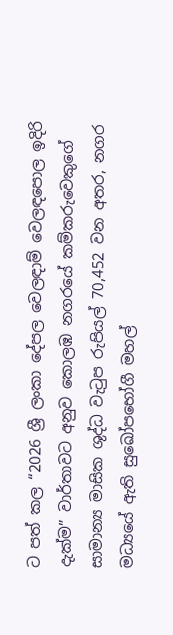ට පත් කල “2026 ශ්‍රී ලංකා දේපල වෙලඳාම් වෙලඳපොල ඉදිරි දැක්ම” වාර්තාවට අනුව කොලඹ නගරයේ කම්කරුවෙකුගේ සාමාන්‍ය මාසික ශුද්ධ වැටුප රුපියල් 70,452 වන අතර, නගර මධ්‍යයේ ඇති සුඛෝපභෝගී මහල්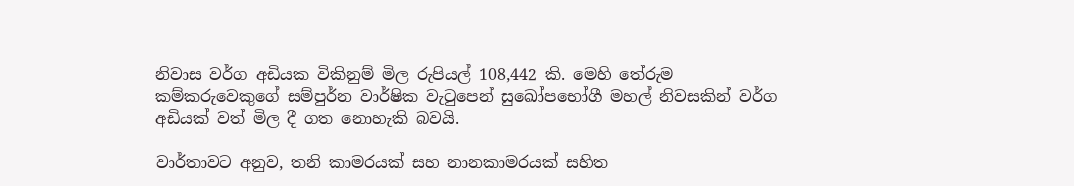නිවාස වර්ග අඩියක විකිනුම් මිල රුපියල් 108,442 කි. මෙහි තේරුම කම්කරුවෙකුගේ සම්පුර්න වාර්ෂික වැටුපෙන් සුඛෝපභෝගී මහල් නිවසකින් වර්ග අඩියක් වත් මිල දී ගත නොහැකි බවයි.

වාර්තාවට අනුව, තනි කාමරයක් සහ නානකාමරයක් සහිත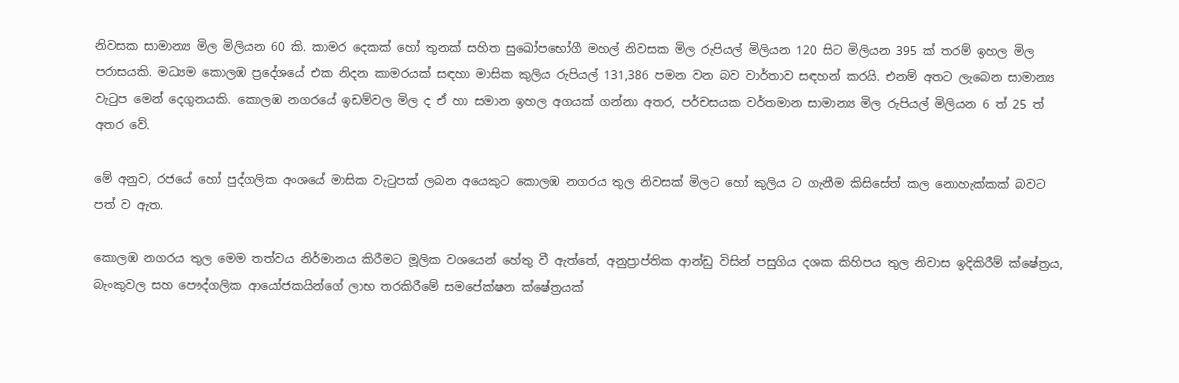නිවසක සාමාන්‍ය මිල මිලියන 60 කි. කාමර දෙකක් හෝ තුනක් සහිත සුඛෝපභෝගී මහල් නිවසක මිල රුපියල් මිලියන 120 සිට මිලියන 395 ක් තරම් ඉහල මිල පරාසයකි. මධ්‍යම කොලඹ ප්‍රදේශයේ එක නිදන කාමරයක් සඳහා මාසික කුලිය රුපියල් 131,386 පමන වන බව වාර්තාව සඳහන් කරයි. එනම් අතට ලැබෙන සාමාන්‍ය වැටුප මෙන් දෙගුනයකි. කොලඹ නගරයේ ඉඩම්වල මිල ද ඒ හා සමාන ඉහල අගයක් ගන්නා අතර, පර්චසයක වර්තමාන සාමාන්‍ය මිල රුපියල් මිලියන 6 ත් 25 ත් අතර වේ.

මේ අනුව, රජයේ හෝ පුද්ගලික අංශයේ මාසික වැටුපක් ලබන අයෙකුට කොලඹ නගරය තුල නිවසක් මිලට හෝ කුලිය ට ගැනීම කිසිසේත් කල නොහැක්කක් බවට පත් ව ඇත.

කොලඹ නගරය තුල මෙම තත්වය නිර්මානය කිරීමට මූලික වශයෙන් හේතු වී ඇත්තේ, අනුප්‍රාප්තික ආන්ඩු විසින් පසුගිය දශක කිහිපය තුල නිවාස ඉදිකිරීම් ක්ෂේත්‍රය, බැංකුවල සහ පෞද්ගලික ආයෝජකයින්ගේ ලාභ තරකිරීමේ සමපේක්ෂන ක්ෂේත්‍රයක්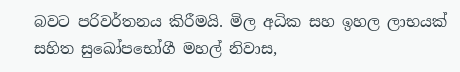බවට පරිවර්තනය කිරීමයි. මිල අධික සහ ඉහල ලාභයක් සහිත සුඛෝපභෝගී මහල් නිවාස,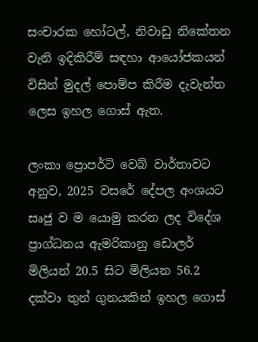සංචාරක හෝටල්, නිවාඩු නිකේතන වැනි ඉදිකිරීම් සඳහා ආයෝජකයන් විසින් මුදල් පොම්ප කිරීම දැවැන්ත ලෙස ඉහල ගොස් ඇත.

ලංකා ප්‍රොපර්ටි වෙබ් වාර්තාවට අනුව, 2025 වසරේ දේපල අංශයට සෘජු ව ම යොමු කරන ලද විදේශ ප්‍රාග්ධනය ඇමරිකානු ඩොලර් මිලියන් 20.5 සිට මිලියන 56.2 දක්වා තුන් ගුනයකින් ඉහල ගොස්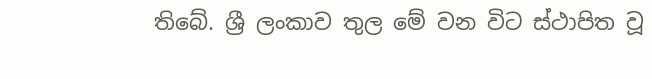තිබේ. ශ්‍රී ලංකාව තුල මේ වන විට ස්ථාපිත වූ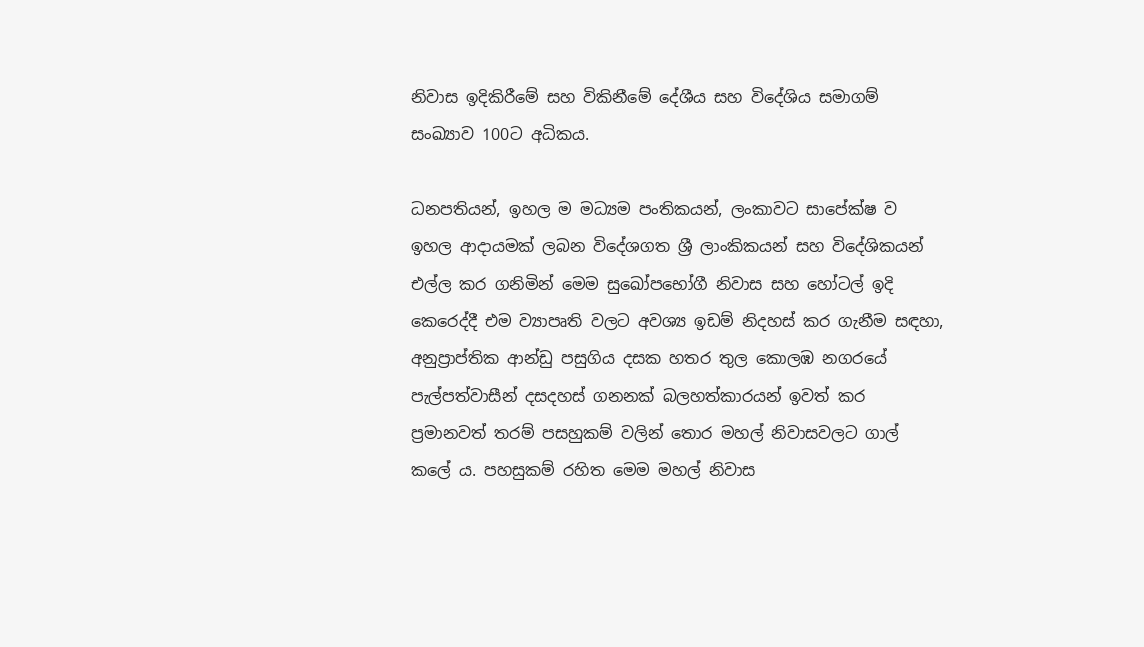නිවාස ඉදිකිරීමේ සහ විකිනීමේ දේශීය සහ විදේශිය සමාගම් සංඛ්‍යාව 100ට අධිකය.

ධනපතියන්, ඉහල ම මධ්‍යම පංතිකයන්, ලංකාවට සාපේක්ෂ ව ඉහල ආදායමක් ලබන විදේශගත ශ්‍රී ලාංකිකයන් සහ විදේශිකයන් එල්ල කර ගනිමින් මෙම සුඛෝපභෝගී නිවාස සහ හෝටල් ඉදි කෙරෙද්දී එම ව්‍යාපෘති වලට අවශ්‍ය ඉඩම් නිදහස් කර ගැනීම සඳහා, අනුප්‍රාප්තික ආන්ඩු පසුගිය දසක හතර තුල කොලඹ නගරයේ පැල්පත්වාසීන් දසදහස් ගනනක් බලහත්කාරයන් ඉවත් කර ප්‍රමානවත් තරම් පසහුකම් වලින් තොර මහල් නිවාසවලට ගාල් කලේ ය. පහසුකම් රහිත මෙම මහල් නිවාස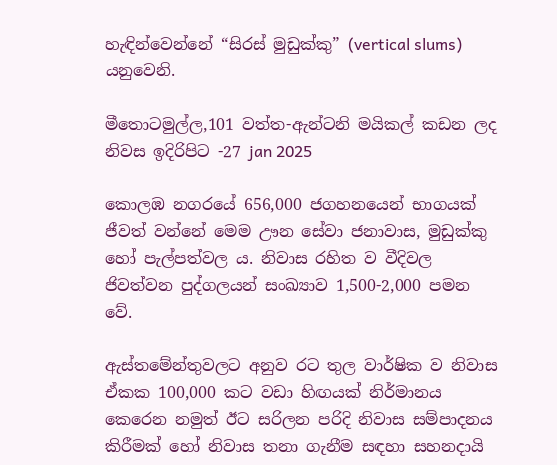හැඳින්වෙන්නේ “සිරස් මුඩුක්කු” (vertical slums) යනුවෙනි.

මීතොටමුල්ල,101 වත්ත-ඇන්ටනි මයිකල් කඩන ලද නිවස ඉදිරිපිට -27 jan 2025

කොලඹ නගරයේ 656,000 ජගහනයෙන් භාගයක් ජීවත් වන්නේ මෙම ඌන සේවා ජනාවාස, මුඩුක්කු හෝ පැල්පත්වල ය. නිවාස රහිත ව වීදිවල ජිවත්වන පුද්ගලයන් සංඛ්‍යාව 1,500-2,000 පමන වේ.

ඇස්තමේන්තුවලට අනුව රට තුල වාර්ෂික ව නිවාස ඒකක 100,000 කට වඩා හිඟයක් නිර්මානය කෙරෙන නමුත් ඊට සරිලන පරිදි නිවාස සම්පාදනය කිරීමක් හෝ නිවාස තනා ගැනීම සඳහා සහනදායි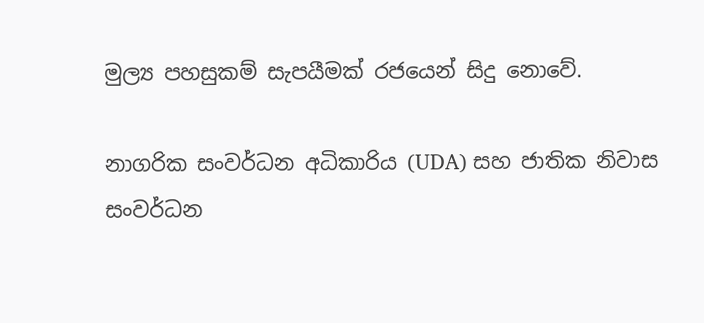මුල්‍ය පහසුකම් සැපයීමක් රජයෙන් සිදු නොවේ.

නාගරික සංවර්ධන අධිකාරිය (UDA) සහ ජාතික නිවාස සංවර්ධන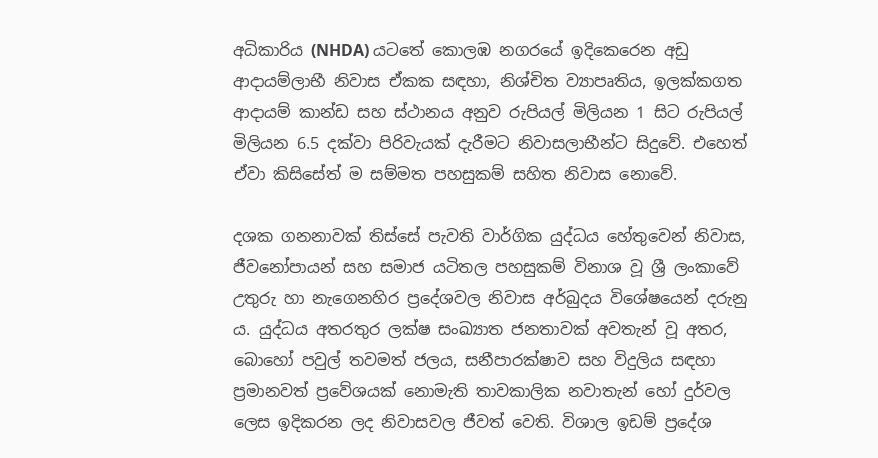අධිකාරිය (NHDA) යටතේ කොලඹ නගරයේ ඉදිකෙරෙන අඩු ආදායම්ලාභී නිවාස ඒකක සඳහා, නිශ්චිත ව්‍යාපෘතිය, ඉලක්කගත ආදායම් කාන්ඩ සහ ස්ථානය අනුව රුපියල් මිලියන 1 සිට රුපියල් මිලියන 6.5 දක්වා පිරිවැයක් දැරීමට නිවාසලාභීන්ට සිදුවේ. එහෙත් ඒවා කිසිසේත් ම සම්මත පහසුකම් සහිත නිවාස නොවේ.

දශක ගනනාවක් තිස්සේ පැවති වාර්ගික යුද්ධය හේතුවෙන් නිවාස, ජීවනෝපායන් සහ සමාජ යටිතල පහසුකම් විනාශ වූ ශ්‍රී ලංකාවේ උතුරු හා නැගෙනහිර ප්‍රදේශවල නිවාස අර්බුදය විශේෂයෙන් දරුනු ය. යුද්ධය අතරතුර ලක්ෂ සංඛ්‍යාත ජනතාවක් අවතැන් වූ අතර, බොහෝ පවුල් තවමත් ජලය, සනීපාරක්ෂාව සහ විදුලිය සඳහා ප්‍රමානවත් ප්‍රවේශයක් නොමැති තාවකාලික නවාතැන් හෝ දුර්වල ලෙස ඉදිකරන ලද නිවාසවල ජීවත් වෙති. විශාල ඉඩම් ප්‍රදේශ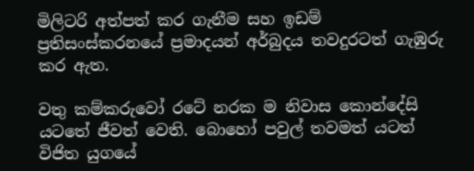මිලිටරි අත්පත් කර ගැනීම සහ ඉඩම් ප්‍රතිසංස්කරනයේ ප්‍රමාදයන් අර්බුදය තවදුරටත් ගැඹුරු කර ඇත.

වතු කම්කරුවෝ රටේ නරක ම නිවාස කොන්දේසි යටතේ ජීවත් වෙති. බොහෝ පවුල් තවමත් යටත් විජිත යුගයේ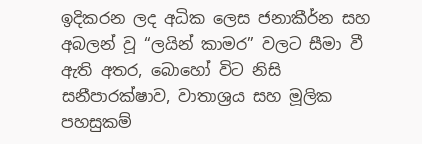ඉදිකරන ලද අධික ලෙස ජනාකීර්න සහ අබලන් වූ “ලයින් කාමර” වලට සීමා වී ඇති අතර, බොහෝ විට නිසි සනීපාරක්ෂාව, වාතාශ්‍රය සහ මූලික පහසුකම්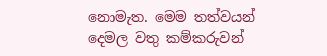නොමැත. මෙම තත්වයන් දෙමල වතු කම්කරුවන්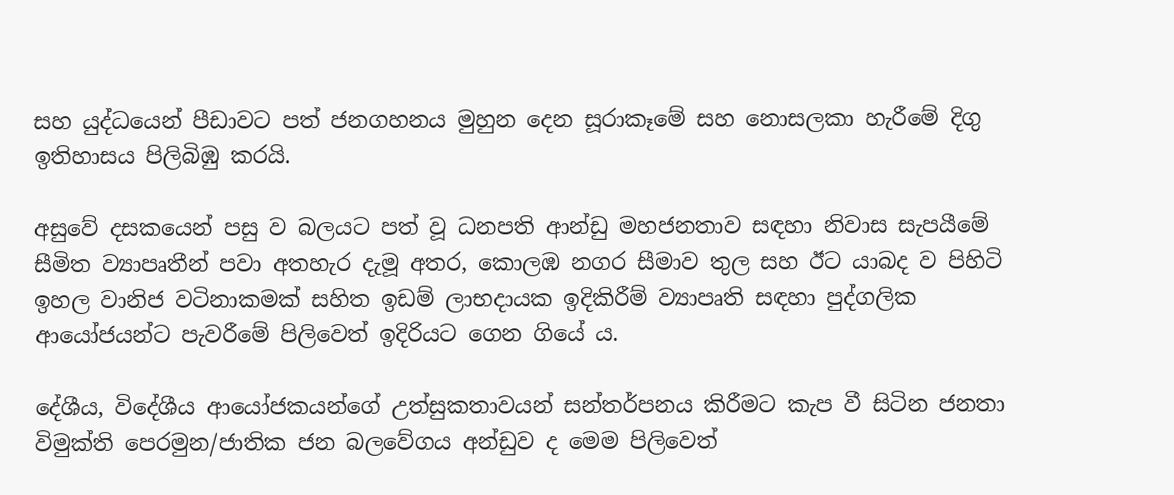සහ යුද්ධයෙන් පීඩාවට පත් ජනගහනය මුහුන දෙන සූරාකෑමේ සහ නොසලකා හැරීමේ දිගු ඉතිහාසය පිලිබිඹු කරයි.

අසුවේ දසකයෙන් පසු ව බලයට පත් වූ ධනපති ආන්ඩු මහජනතාව සඳහා නිවාස සැපයීමේ සීමිත ව්‍යාපෘතීන් පවා අතහැර දැමූ අතර, කොලඹ නගර සීමාව තුල සහ ඊට යාබද ව පිහිටි ඉහල වානිජ වටිනාකමක් සහිත ඉඩම් ලාභදායක ඉදිකිරීම් ව්‍යාපෘති සඳහා පුද්ගලික ආයෝජයන්ට පැවරීමේ පිලිවෙත් ඉදිරියට ගෙන ගියේ ය.

දේශීය, විදේශීය ආයෝජකයන්ගේ උත්සුකතාවයන් සන්තර්පනය කිරීමට කැප වී සිටින ජනතා විමුක්ති පෙරමුන/ජාතික ජන බලවේගය අන්ඩුව ද මෙම පිලිවෙත්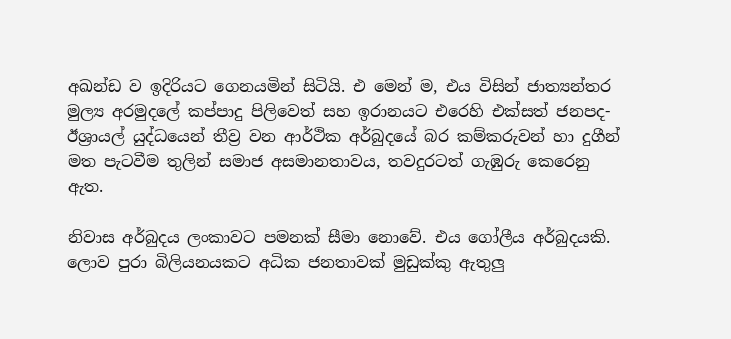අඛන්ඩ ව ඉදිරියට ගෙනයමින් සිටියි. එ මෙන් ම, එය විසින් ජාත්‍යන්තර මුල්‍ය අරමුදලේ කප්පාදු පිලිවෙත් සහ ඉරානයට එරෙහි එක්සත් ජනපද-ඊශ්‍රායල් යුද්ධයෙන් තීව්‍ර වන ආර්ථික අර්බුදයේ බර කම්කරුවන් හා දුගීන් මත පැටවීම තුලින් සමාජ අසමානතාවය, තවදුරටත් ගැඹුරු කෙරෙනු ඇත.

නිවාස අර්බුදය ලංකාවට පමනක් සීමා නොවේ. එය ගෝලීය අර්බුදයකි. ලොව පුරා බිලියනයකට අධික ජනතාවක් මුඩුක්කු ඇතුලු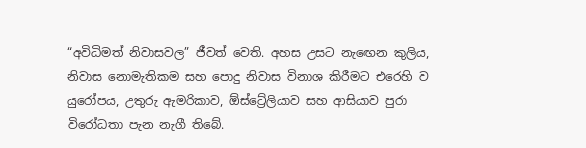“අවිධිමත් නිවාසවල” ජීවත් වෙති. අහස උසට නැඟෙන කුලිය, නිවාස නොමැතිකම සහ පොදු නිවාස විනාශ කිරීමට එරෙහි ව යුරෝපය, උතුරු ඇමරිකාව, ඕස්ට්‍රේලියාව සහ ආසියාව පුරා විරෝධතා පැන නැගී තිබේ.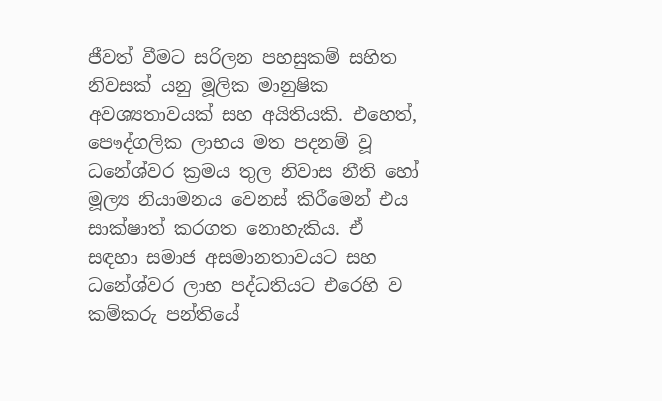ජීවත් වීමට සරිලන පහසුකම් සහිත නිවසක් යනු මූලික මානුෂික අවශ්‍යතාවයක් සහ අයිතියකි. එහෙත්, පෞද්ගලික ලාභය මත පදනම් වූ ධනේශ්වර ක්‍රමය තුල නිවාස නීති හෝ මූල්‍ය නියාමනය වෙනස් කිරීමෙන් එය සාක්ෂාත් කරගත නොහැකිය. ඒ සඳහා සමාජ අසමානතාවයට සහ ධනේශ්වර ලාභ පද්ධතියට එරෙහි ව කම්කරු පන්තියේ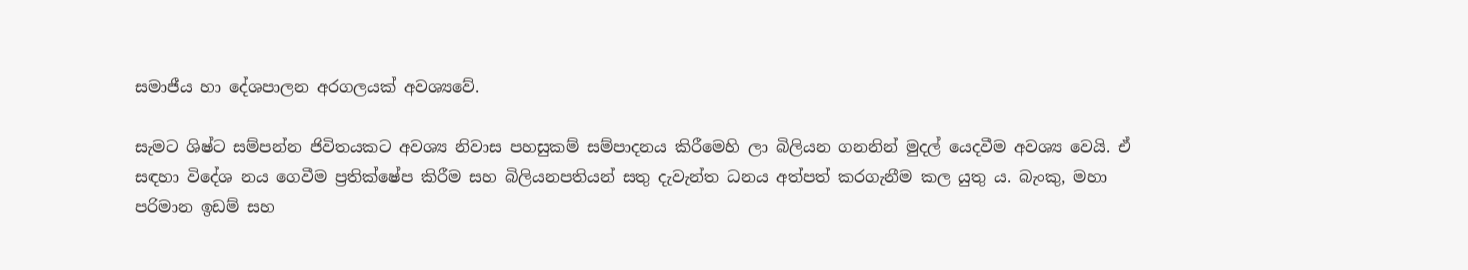සමාජීය හා දේශපාලන අරගලයක් අවශ්‍යවේ.

සැමට ශිෂ්ට සම්පන්න ජිවිතයකට අවශ්‍ය නිවාස පහසුකම් සම්පාදනය කිරීමෙහි ලා බිලියන ගනනින් මුදල් යෙදවීම අවශ්‍ය වෙයි. ඒ සඳහා විදේශ නය ගෙවීම ප්‍රතික්ෂේප කිරීම සහ බිලියනපතියන් සතු දැවැන්ත ධනය අත්පත් කරගැනීම කල යුතු ය. බැංකු, මහා පරිමාන ඉඩම් සහ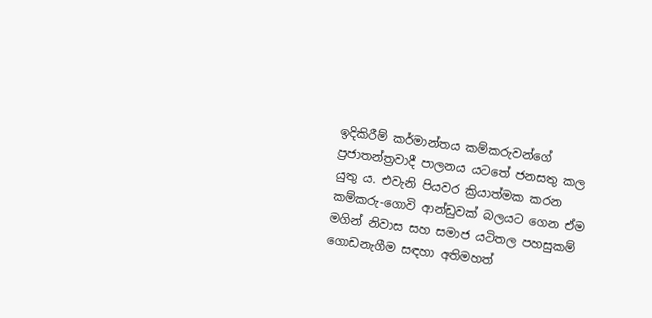ඉදිකිරීම් කර්මාන්තය කම්කරුවන්ගේ ප්‍රජාතන්ත්‍රවාදී පාලනය යටතේ ජනසතු කල යුතු ය. එවැනි පියවර ක්‍රියාත්මක කරන කම්කරු-ගොවි ආන්ඩුවක් බලයට ගෙන ඒම මගින් නිවාස සහ සමාජ යටිතල පහසුකම් ගොඩනැගීම සඳහා අතිමහත්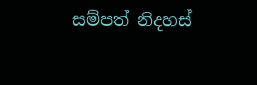සම්පත් නිදහස්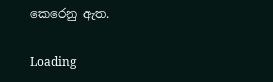කෙරෙනු ඇත.

Loading